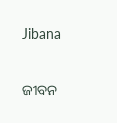Jibana

ଜୀବନ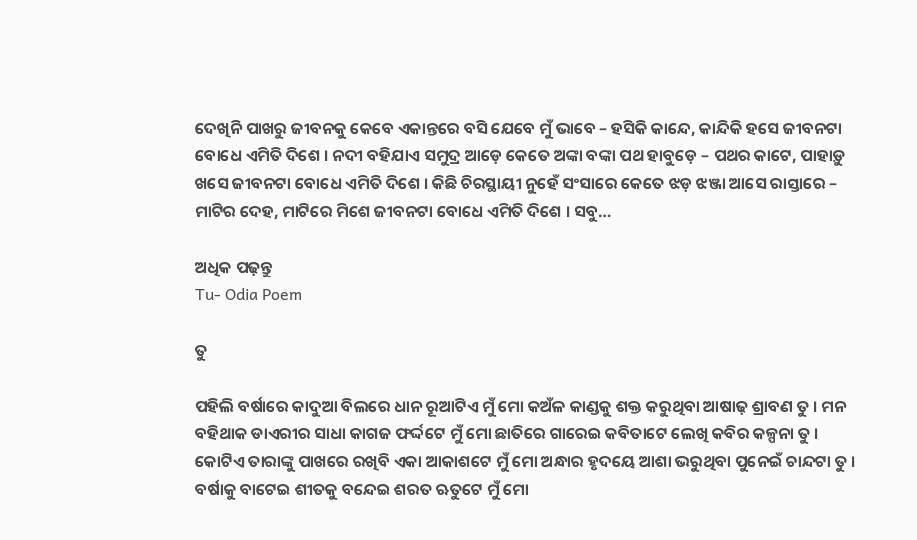ଦେଖିନି ପାଖରୁ ଜୀବନକୁ କେବେ ଏକାନ୍ତରେ ବସି ଯେବେ ମୁଁ ଭାବେ – ହସିକି କାନ୍ଦେ, କାନ୍ଦିକି ହସେ ଜୀବନଟା ବୋଧେ ଏମିତି ଦିଶେ । ନଦୀ ବହିଯାଏ ସମୁଦ୍ର ଆଡ଼େ କେତେ ଅଙ୍କା ବଙ୍କା ପଥ ହାବୁଡ଼େ – ପଥର କାଟେ, ପାହାଡ଼ୁ ଖସେ ଜୀବନଟା ବୋଧେ ଏମିତି ଦିଶେ । କିଛି ଚିରସ୍ଥାୟୀ ନୁହେଁ ସଂସାରେ କେତେ ଝଡ଼ ଝଞ୍ଜା ଆସେ ରାସ୍ତାରେ – ମାଟିର ଦେହ, ମାଟିରେ ମିଶେ ଜୀବନଟା ବୋଧେ ଏମିତି ଦିଶେ । ସବୁ…

ଅଧିକ ପଢ଼ନ୍ତୁ
Tu- Odia Poem

ତୁ

ପହିଲି ବର୍ଷାରେ କାଦୁଆ ବିଲରେ ଧାନ ରୂଆଟିଏ ମୁଁ ମୋ କଅଁଳ କାଣ୍ଡକୁ ଶକ୍ତ କରୁଥିବା ଆଷାଢ଼ ଶ୍ରାବଣ ତୁ । ମନ ବହିଥାକ ଡାଏରୀର ସାଧା କାଗଜ ଫର୍ଦ୍ଦଟେ ମୁଁ ମୋ ଛାତିରେ ଗାରେଇ କବିତାଟେ ଲେଖି କବିର କଳ୍ପନା ତୁ । କୋଟିଏ ତାରାଙ୍କୁ ପାଖରେ ରଖିବି ଏକା ଆକାଶଟେ ମୁଁ ମୋ ଅନ୍ଧାର ହୃଦୟେ ଆଶା ଭରୁଥିବା ପୁନେଇଁ ଚାନ୍ଦଟା ତୁ । ବର୍ଷାକୁ ବାଟେଇ ଶୀତକୁ ବନ୍ଦେଇ ଶରତ ଋତୁଟେ ମୁଁ ମୋ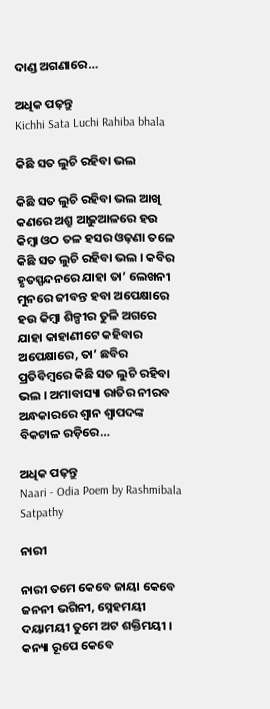ଦାଣ୍ଡ ଅଗଣାରେ…

ଅଧିକ ପଢ଼ନ୍ତୁ
Kichhi Sata Luchi Rahiba bhala

କିଛି ସତ ଲୁଚି ରହିବା ଭଲ

କିଛି ସତ ଲୁଚି ରହିବା ଭଲ ଆଖି କଣରେ ଅଶ୍ରୁ ଆଢ଼ୁଆଳରେ ହଉ କିମ୍ବା ଓଠ ତଳ ହସର ଓଢ଼ଣା ତଳେ କିଛି ସତ ଲୁଚି ରହିବା ଭଲ । କବିର ହୃତସ୍ପନ୍ଦନରେ ଯାହା ତା’ ଲେଖନୀ ମୁନରେ ଜୀବନ୍ତ ହବା ଅପେକ୍ଷାରେ ହଉ କିମ୍ବା ଶିଳ୍ପୀର ତୁଳି ଅଗରେ ଯାହା କାହାଣୀଟେ କହିବାର ଅପେକ୍ଷାରେ, ତା’ ଛବିର ପ୍ରତିବିମ୍ବରେ କିଛି ସତ ଲୁଚି ରହିବା ଭଲ । ଅମାବାସ୍ୟା ରାତିର ନୀରବ ଅନ୍ଧକାରରେ ଶ୍ୱାନ ଶ୍ୱାପଦଙ୍କ ବିକଟାଳ ରଡ଼ିରେ…

ଅଧିକ ପଢ଼ନ୍ତୁ
Naari - Odia Poem by Rashmibala Satpathy

ନାରୀ

ନାରୀ ତମେ କେବେ ଜାୟା କେବେ ଜନନୀ ଭଗିନୀ, ସ୍ନେହମୟୀ ଦୟାମୟୀ ତୁମେ ଅଟ ଶକ୍ତିମୟୀ । କନ୍ୟା ରୂପେ କେବେ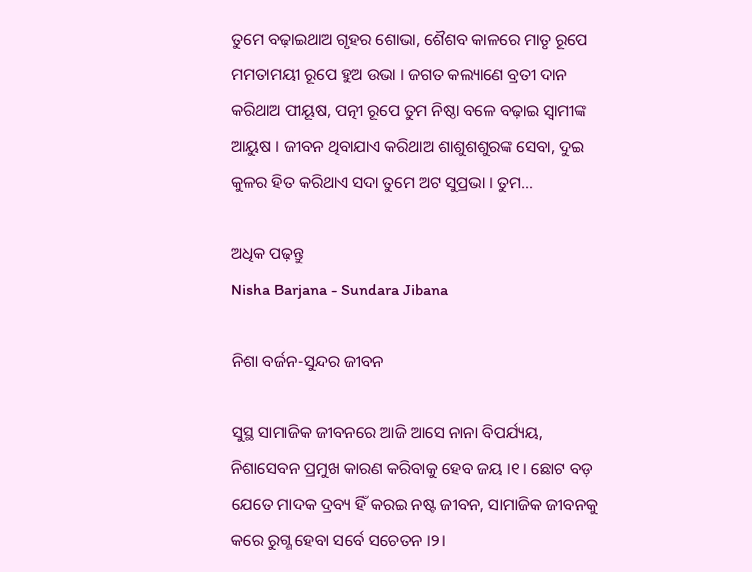ତୁମେ ବଢ଼ାଇଥାଅ ଗୃହର ଶୋଭା, ଶୈଶବ କାଳରେ ମାତୃ ରୂପେ ମମତାମୟୀ ରୂପେ ହୁଅ ଉଭା । ଜଗତ କଲ୍ୟାଣେ ବ୍ରତୀ ଦାନ କରିଥାଅ ପୀୟୂଷ, ପତ୍ନୀ ରୂପେ ତୁମ ନିଷ୍ଠା ବଳେ ବଢ଼ାଇ ସ୍ଵାମୀଙ୍କ ଆୟୁଷ । ଜୀବନ ଥିବାଯାଏ କରିଥାଅ ଶାଶୁଶଶୁରଙ୍କ ସେବା, ଦୁଇ କୁଳର ହିତ କରିଥାଏ ସଦା ତୁମେ ଅଟ ସୁପ୍ରଭା । ତୁମ…

ଅଧିକ ପଢ଼ନ୍ତୁ
Nisha Barjana - Sundara Jibana

ନିଶା ବର୍ଜନ-ସୁନ୍ଦର ଜୀବନ

ସୁସ୍ଥ ସାମାଜିକ ଜୀବନରେ ଆଜି ଆସେ ନାନା ବିପର୍ଯ୍ୟୟ, ନିଶାସେବନ ପ୍ରମୁଖ କାରଣ କରିବାକୁ ହେବ ଜୟ ।୧। ଛୋଟ ବଡ଼ ଯେତେ ମାଦକ ଦ୍ରବ୍ୟ ହିଁ କରଇ ନଷ୍ଟ ଜୀବନ, ସାମାଜିକ ଜୀବନକୁ କରେ ରୁଗ୍ଣ ହେବା ସର୍ବେ ସଚେତନ ।୨।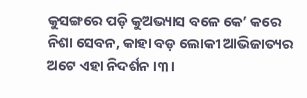କୁସଙ୍ଗରେ ପଡ଼ି କୁଅଭ୍ୟାସ ବଳେ କେ’ କରେ ନିଶା ସେବନ, କାହା ବଡ଼ ଲୋକୀ ଆଭିଜାତ୍ୟର ଅଟେ ଏହା ନିଦର୍ଶନ ।୩।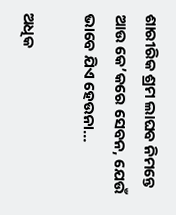ଶାରୀରିକ ଶ୍ରମ ଲାଘବ ନିମନ୍ତେ ଆଉ କେ’କରେ ସେବନ, ଯେଉଁ ଭାବେ ଯିଏ ହେଉନା…

ଅଧିକ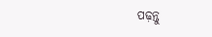ପଢ଼ନ୍ତୁ